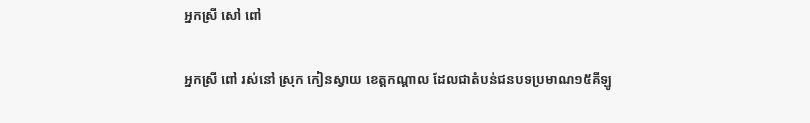អ្នកស្រី សៅ ពៅ

អ្នកស្រី ពៅ រស់នៅ ស្រុក កៀនស្វាយ ខេត្តកណ្តាល ដែលជាតំបន់ជនបទប្រមាណ១៥គីឡូ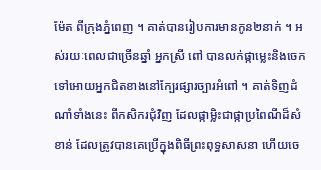ម៉ែត ពីក្រុងភ្នំពេញ ។ គាត់បានរៀបការមានកូន២នាក់ ។ អស់រយៈពេលជាច្រើនឆ្នាំ អ្នកស្រី ពៅ បានលក់ផ្កាម្លេះនិងចេក ទៅអោយអ្នកជិតខាងនៅក្បែរផ្សារច្បារអំពៅ ។ គាត់ទិញដំណាំទាំងនេះ ពីកសិករជុំវិញ ដែលផ្កាម្លិះជាផ្កាប្រពៃណីដ៏សំខាន់ ដែលត្រូវបានគេប្រើក្នុងពិធីព្រះពុទ្ធសាសនា ហើយចេ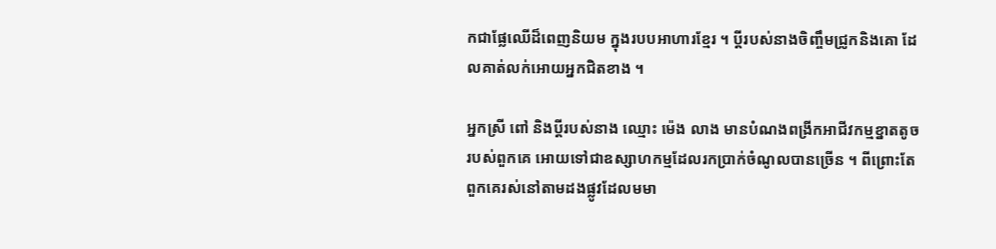កជាផ្លែឈើដ៏ពេញនិយម ក្នុងរបបអាហារខ្មែរ ។ ប្តីរបស់នាងចិញ្ចឹមជ្រូកនិងគោ ដែលគាត់លក់អោយអ្នកជិតខាង ។

អ្នកស្រី ពៅ និងប្តីរបស់នាង ឈ្មោះ ម៉េង លាង មានបំណងពង្រីកអាជីវកម្មខ្នាតតូចរបស់ពួកគេ អោយទៅជាឧស្សាហកម្មដែលរកប្រាក់ចំណូលបានច្រើន ។ ពីព្រោះតែពួកគេរស់នៅតាមដងផ្លូវដែលមមា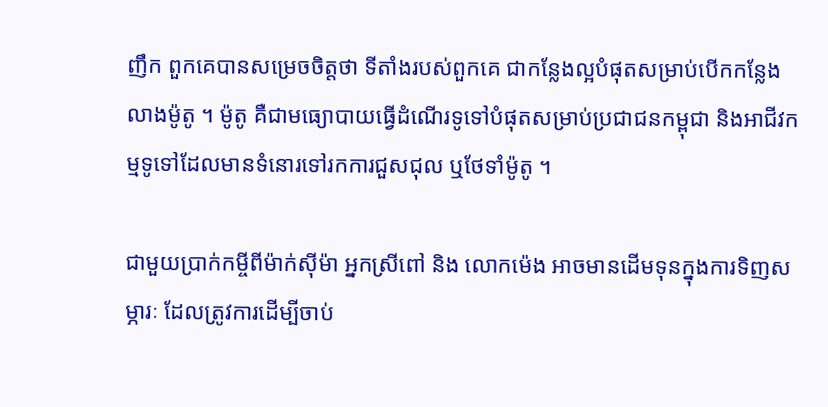ញឹក ពួកគេបានសម្រេចចិត្តថា ទីតាំងរបស់ពួកគេ ជាកន្លែងល្អបំផុតសម្រាប់បើកកន្លែងលាងម៉ូតូ ។ ម៉ូតូ គឺជាមធ្យោបាយធ្វើដំណើរទូទៅបំផុតសម្រាប់ប្រជាជនកម្ពុជា និងអាជីវកម្មទូទៅដែលមានទំនោរទៅរកការជួសជុល ឬថែទាំម៉ូតូ ។

ជាមួយប្រាក់កម្ចីពីម៉ាក់ស៊ីម៉ា អ្នកស្រីពៅ និង លោកម៉េង អាចមានដើមទុនក្នុងការទិញសម្ភារៈ ដែលត្រូវការដើម្បីចាប់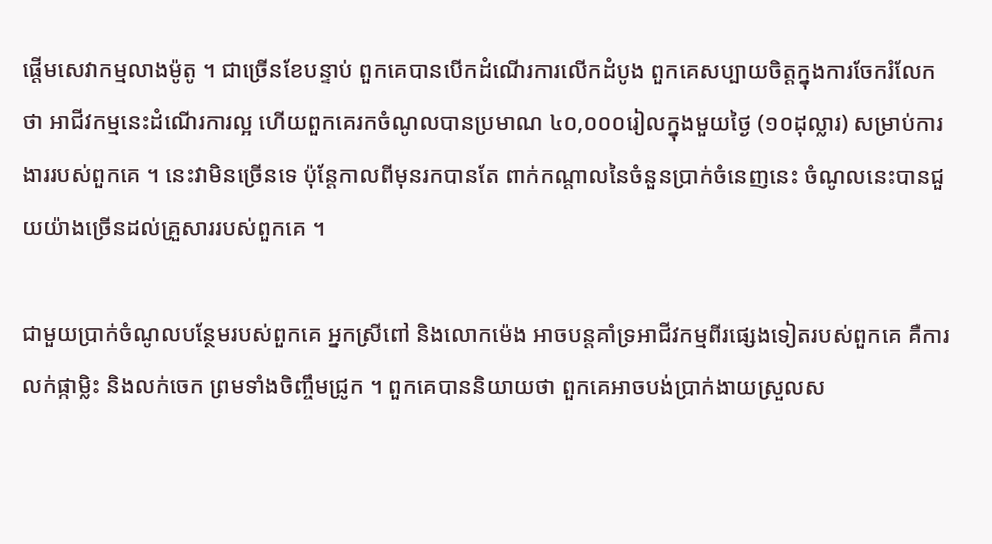ផ្តើមសេវាកម្មលាងម៉ូតូ ។ ជាច្រើនខែបន្ទាប់ ពួកគេបានបើកដំណើរការលើកដំបូង ពួកគេសប្បាយចិត្តក្នុងការចែករំលែកថា អាជីវកម្មនេះដំណើរការល្អ ហើយពួកគេរកចំណូលបានប្រមាណ ៤០,០០០រៀលក្នុងមួយថ្ងៃ (១០ដុល្លារ) សម្រាប់ការងាររបស់ពួកគេ ។ នេះវាមិនច្រើនទេ ប៉ុន្តែកាលពីមុនរកបានតែ ពាក់កណ្តាលនៃចំនួនប្រាក់ចំនេញនេះ ចំណូលនេះបានជួយយ៉ាងច្រើនដល់គ្រួសាររបស់ពួកគេ ។

ជាមួយប្រាក់ចំណូលបន្ថែមរបស់ពួកគេ អ្នកស្រីពៅ និងលោកម៉េង អាចបន្តគាំទ្រអាជីវកម្មពីរផ្សេងទៀតរបស់ពួកគេ គឺការលក់ផ្កាម្លិះ និងលក់ចេក ព្រមទាំងចិញ្ចឹមជ្រូក ។ ពួកគេបាននិយាយថា ពួកគេអាចបង់ប្រាក់ងាយស្រួលស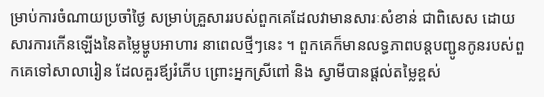ម្រាប់ការចំណាយប្រចាំថ្ងៃ សម្រាប់គ្រួសាររបស់ពួកគេដែលវាមានសារៈសំខាន់ ជាពិសេស ដោយសារការកើនឡើងនៃតម្លៃម្ហូបអាហារ នាពេលថ្មីៗនេះ ។ ពួកគេក៏មានលទ្ធភាពបន្តបញ្ជូនកូនរបស់ពួកគេទៅសាលារៀន ដែលគួរឪ្យរំភើប ព្រោះអ្នកស្រីពៅ និង ស្វាមីបានផ្តល់តម្លៃខ្ពស់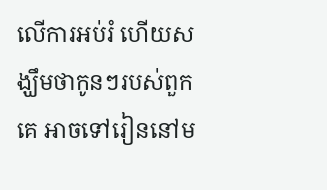លើការអប់រំ ហើយសង្ឃឹមថាកូនៗរបស់ពួកគេ អាចទៅរៀននៅម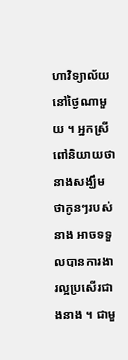ហាវិទ្យាល័យនៅថ្ងៃណាមួយ ។ អ្នកស្រីពៅនិយាយថា នាងសង្ឃឹមថាកូនៗរបស់នាង អាចទទួលបានការងារល្អប្រសើរជាងនាង ។ ជាមួ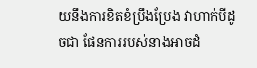យនឹងការខិតខំប្រឹងប្រែង វាហាក់បីដូចជា ផែនការរបស់នាងអាចដំ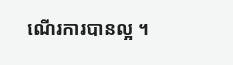ណើរការបានល្អ ។